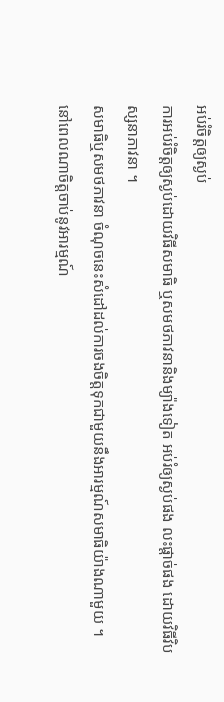អប់រំចិត្តឲ្យស្ងប់
ការអប់រំចិត្តឲ្យស្ងប់ដោយវិធីសមាធិ ឬសមថភាវនានិងម្យ៉ាងទៀត អប់រំឲ្យស្ងប់ផង លះផ្តាច់ផង ដោយវិធីវិបស្សនាភាវនា ។
សមាធិឬសមថភាវនា ចំណុចនេះសំដៅដល់ការចងចិត្តទុកជាមួយនឹងអារម្មណ៍សមាធិយ៉ាងណាមួយ ។ នៅពេលណាចិត្តចាប់នូវអារម្មណ៍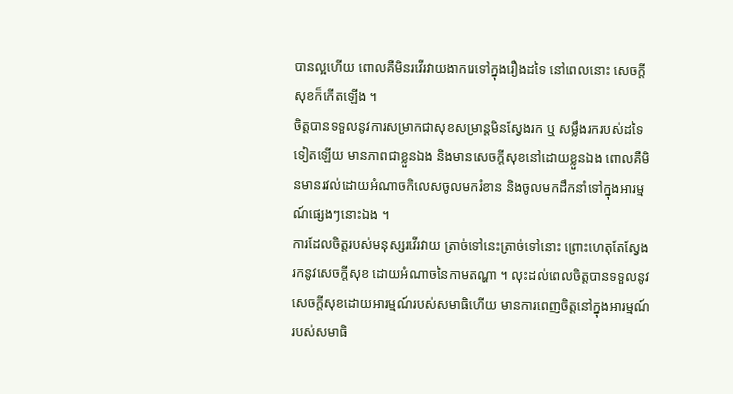បានល្អហើយ ពោលគឺមិនរវើរវាយងាករេទៅក្នុងរឿងដទៃ នៅពេលនោះ សេចក្តីសុខក៏កើតឡើង ។
ចិត្តបានទទួលនូវការសម្រាកជាសុខសម្រាន្តមិនស្វែងរក ឬ សម្លឹងរករបស់ដទៃទៀតឡើយ មានភាពជាខ្លួនឯង និងមានសេចក្តីសុខនៅដោយខ្លួនឯង ពោលគឺមិនមានរវល់ដោយអំណាចកិលេសចូលមករំខាន និងចូលមកដឹកនាំទៅក្នុងអារម្មណ៍ផ្សេងៗនោះឯង ។
ការដែលចិត្តរបស់មនុស្សរវើរវាយ ត្រាច់ទៅនេះត្រាច់ទៅនោះ ព្រោះហេតុតែស្វែងរកនូវសេចក្តីសុខ ដោយអំណាចនៃកាមតណ្ហា ។ លុះដល់ពេលចិត្តបានទទួលនូវសេចក្តីសុខដោយអារម្មណ៍របស់សមាធិហើយ មានការពេញចិត្តនៅក្នុងអារម្មណ៍របស់សមាធិ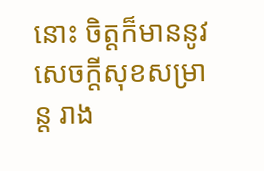នោះ ចិត្តក៏មាននូវសេចក្តីសុខសម្រាន្ត រាង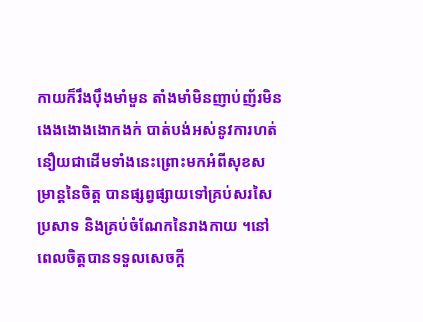កាយក៏រឹងប៉ឹងមាំមួន តាំងមាំមិនញាប់ញ័រមិនងេងងោងងោកងក់ បាត់បង់អស់នូវការហត់នឿយជាដើមទាំងនេះព្រោះមកអំពីសុខសម្រាន្តនៃចិត្ត បានផ្សព្វផ្សាយទៅគ្រប់សរសៃប្រសាទ និងគ្រប់ចំណែកនៃរាងកាយ ។នៅពេលចិត្តបានទទួលសេចក្តី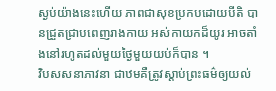ស្ងប់យ៉ាងនេះហើយ ភាពជាសុខប្រកបដោយបីតិ បានជ្រួតជ្រាបពេញរាងកាយ អស់កាយកដ៏យូរ អាចតាំងនៅរហូតដល់មួយថ្ងៃមួយយប់ក៏បាន ។
វិបសសនាភាវនា ជាឋមគឺត្រូវស្តាប់ព្រះធម៌ឲ្យយល់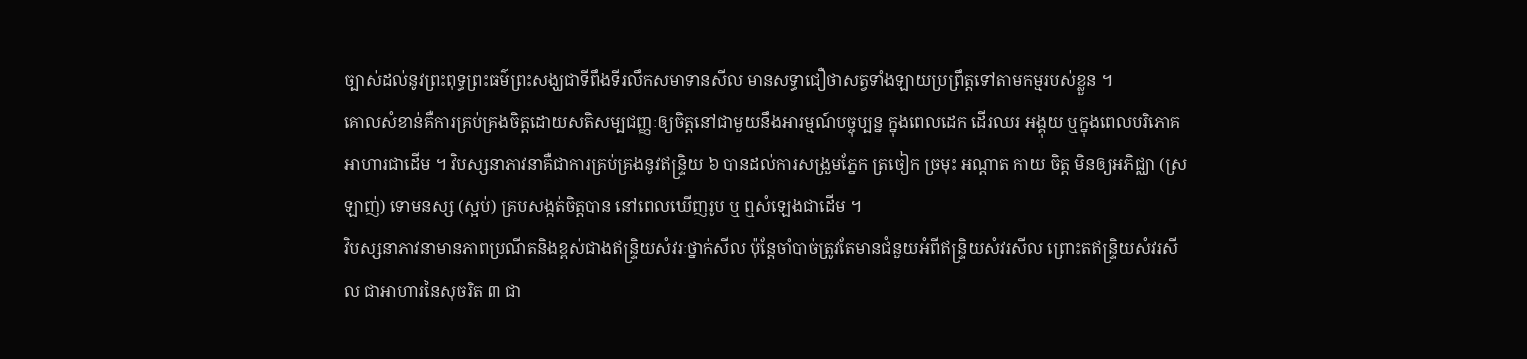ច្បាស់ដល់នូវព្រះពុទ្ធព្រះធម៌ព្រះសង្ឃជាទីពឹងទីរលឹកសមាទានសីល មានសទ្ធាជឿថាសត្វទាំងឡាយប្រព្រឹត្តទៅតាមកម្មរបស់ខ្លួន ។
គោលសំខាន់គឺការគ្រប់គ្រងចិត្តដោយសតិសម្បជញ្ញៈឲ្យចិត្តនៅជាមួយនឹងអារម្មណ៍បច្ចុប្បន្ន ក្នុងពេលដេក ដើរឈរ អង្គុយ ឬក្នុងពេលបរិភោគអាហារជាដើម ។ វិបស្សនាភាវនាគឺជាការគ្រប់គ្រងនូវឥន្ទ្រិយ ៦ បានដល់ការសង្រួមភ្នែក ត្រចៀក ច្រមុះ អណ្តាត កាយ ចិត្ត មិនឲ្យអភិជ្ឈា (ស្រឡាញ់) ទោមនស្ស (ស្អប់) គ្របសង្កត់ចិត្តបាន នៅពេលឃើញរូប ឬ ឮសំឡេងជាដើម ។
វិបស្សនាភាវនាមានភាពប្រណីតនិងខ្ពស់ជាងឥន្ទ្រិយសំវរៈថ្នាក់សីល ប៉ុន្តែចាំបាច់ត្រូវតែមានជំនួយអំពីឥន្ទ្រិយសំវរសីល ព្រោះតឥន្ទ្រិយសំវរសីល ជាអាហារនៃសុចរិត ៣ ជា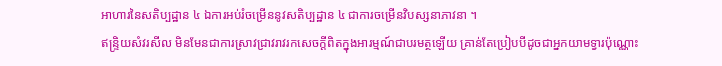អាហារនៃសតិប្បដ្ឋាន ៤ ឯការអប់រំចម្រើននូវសតិប្បដ្ឋាន ៤ ជាការចម្រើនវិបស្សនាភាវនា ។
ឥន្ទ្រិយសំវរសីល មិនមែនជាការស្រាវជ្រាវរាវរកសេចក្តីពិតក្នុងអារម្មណ៍ជាបរមត្ថឡើយ គ្រាន់តែប្រៀបបីដូចជាអ្នកយាមទ្វារប៉ុណ្ណោះ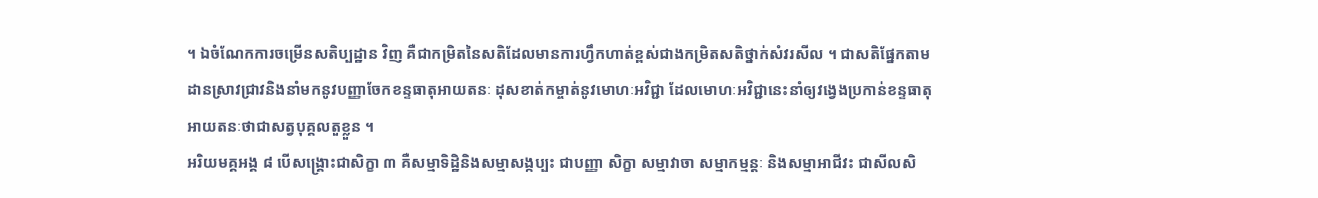។ ឯចំណែកការចម្រើនសតិប្បដ្ឋាន វិញ គឺជាកម្រិតនៃសតិដែលមានការហ្វឹកហាត់ខ្ពស់ជាងកម្រិតសតិថ្នាក់សំវរសីល ។ ជាសតិផ្នែកតាមដានស្រាវជ្រាវនិងនាំមកនូវបញ្ញាចែកខន្ទធាតុអាយតនៈ ដុសខាត់កម្ចាត់នូវមោហៈអវិជ្ជា ដែលមោហៈអវិជ្ជានេះនាំឲ្យវង្វេងប្រកាន់ខន្ទធាតុអាយតនៈថាជាសត្វបុគ្គលតួខ្លួន ។
អរិយមគ្គអង្គ ៨ បើសង្គ្រោះជាសិក្ខា ៣ គឺសម្មាទិដ្ឋិនិងសម្មាសង្កប្បះ ជាបញ្ញា សិក្ខា សម្មាវាចា សម្មាកម្មន្តៈ និងសម្មាអាជីវះ ជាសីលសិ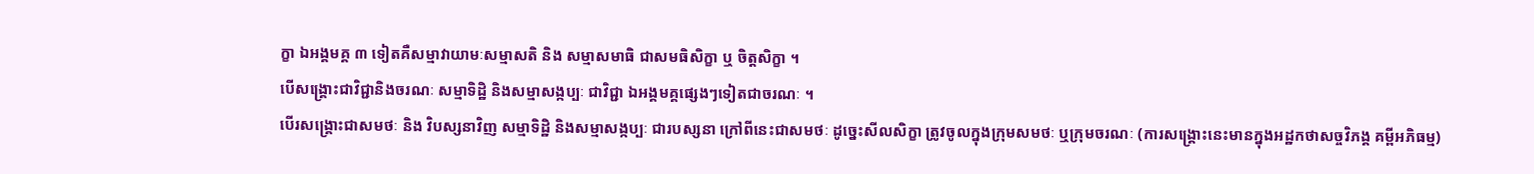ក្ខា ឯអង្គមគ្គ ៣ ទៀតគឺសម្មាវាយាមៈសម្មាសតិ និង សម្មាសមាធិ ជាសមធិសិក្ខា ឬ ចិត្តសិក្ខា ។
បើសង្គ្រោះជាវិជ្ជានិងចរណៈ សម្មាទិដ្ឋិ និងសម្មាសង្កប្បៈ ជាវិជ្ជា ឯអង្គមគ្គផ្សេងៗទៀតជាចរណៈ ។
បើរសង្គ្រោះជាសមថៈ និង វិបស្សនាវិញ សម្មាទិដ្ឋិ និងសម្មាសង្កប្បៈ ជារបស្សនា ក្រៅពីនេះជាសមថៈ ដូច្នេះសីលសិក្ខា ត្រូវចូលក្នុងក្រុមសមថៈ ឬក្រុមចរណៈ (ការសង្គ្រោះនេះមានក្នុងអដ្ឋកថាសច្ចវិភង្គ គម្ពីអភិធម្ម)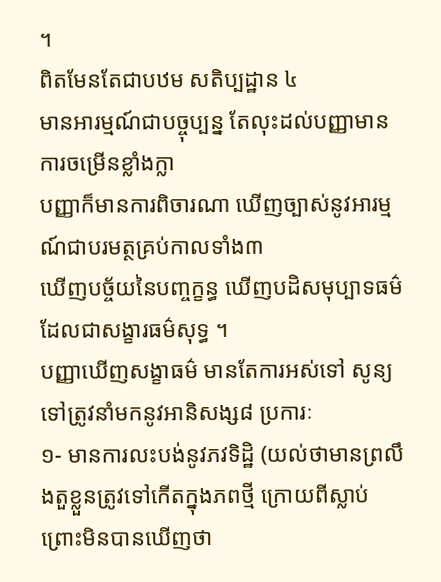។
ពិតមែនតែជាបឋម សតិប្បដ្ឋាន ៤
មានអារម្មណ៍ជាបច្ចុប្បន្ន តែលុះដល់បញ្ញាមានការចម្រើនខ្លាំងក្លា
បញ្ញាក៏មានការពិចារណា ឃើញច្បាស់នូវអារម្មណ៍ជាបរមត្ថគ្រប់កាលទាំង៣
ឃើញបច្ច័យនៃបញ្ចក្ខន្ធ ឃើញបដិសមុប្បាទធម៌ដែលជាសង្ខារធម៌សុទ្ធ ។
បញ្ញាឃើញសង្ខាធម៌ មានតែការអស់ទៅ សូន្យទៅត្រូវនាំមកនូវអានិសង្ស៨ ប្រការៈ
១- មានការលះបង់នូវភវទិដ្ឋិ (យល់ថាមានព្រលឹងតួខ្លួនត្រូវទៅកើតក្នុងភពថ្មី ក្រោយពីស្លាប់ ព្រោះមិនបានឃើញថា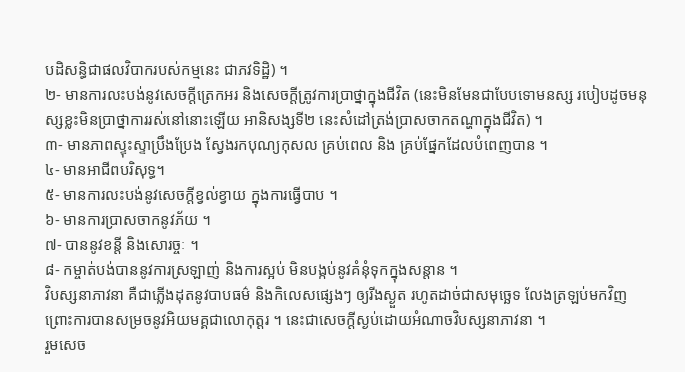បដិសន្ធិជាផលវិបាករបស់កម្មនេះ ជាភវទិដ្ឋិ) ។
២- មានការលះបង់នូវសេចក្តីត្រេកអរ និងសេចក្តីត្រូវការប្រាថ្នាក្នុងជីវិត (នេះមិនមែនជាបែបទោមនស្ស របៀបដូចមនុស្សខ្លះមិនប្រាថ្នាការរស់នៅនោះឡើយ អានិសង្សទី២ នេះសំដៅត្រង់ប្រាសចាកតណ្ហាក្នុងជីវិត) ។
៣- មានភាពស្ទុះស្ទាប្រឹងប្រែង ស្វែងរកបុណ្យកុសល គ្រប់ពេល និង គ្រប់ផ្នែកដែលបំពេញបាន ។
៤- មានអាជីពបរិសុទ្ធ។
៥- មានការលះបង់នូវសេចក្តីខ្វល់ខ្វាយ ក្នុងការធ្វើបាប ។
៦- មានការប្រាសចាកនូវភ័យ ។
៧- បាននូវខន្តី និងសោរច្ចៈ ។
៨- កម្ចាត់បង់បាននូវការស្រឡាញ់ និងការស្អប់ មិនបង្កប់នូវគំនុំទុកក្នុងសន្តាន ។
វិបស្សនាភាវនា គឺជាភ្លើងដុតនូវបាបធម៌ និងកិលេសផ្សេងៗ ឲ្យរីងស្ងួត រហូតដាច់ជាសមុច្ឆេទ លែងត្រឡប់មកវិញ ព្រោះការបានសម្រចនូវអិយមគ្គជាលោកុត្តរ ។ នេះជាសេចក្តីស្ងប់ដោយអំណាចវិបស្សនាភាវនា ។
រួមសេច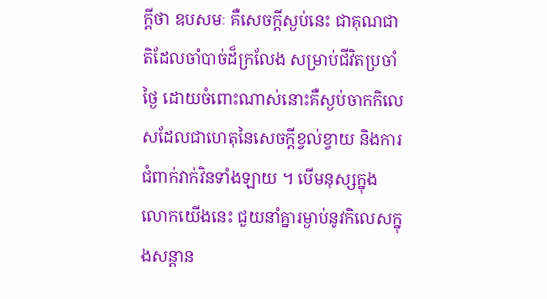ក្តីថា ឧបសមៈ គឺសេចក្តីស្ងប់នេះ ជាគុណជាតិដែលចាំបាច់ដ៏ក្រលែង សម្រាប់ជីវិតប្រចាំថ្ងៃ ដោយចំពោះណាស់នោះគឺស្ងប់ចាកកិលេសដែលជាហេតុនៃសេចក្តីខ្វល់ខ្វាយ និងការជំពាក់វាក់វិនទាំងឡាយ ។ បើមនុស្សក្នុងលោកយើងនេះ ជួយនាំគ្នារម្ងាប់នូវកិលេសក្នុងសន្តាន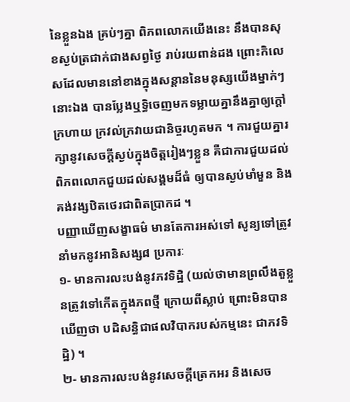នៃខ្លួនឯង គ្រប់ៗគ្នា ពិភពលោកយើងនេះ នឹងបានសុខស្ងប់ត្រជាក់ជាងសព្វថ្ងៃ រាប់រយពាន់ដង ព្រោះកិលេសដែលមាននៅខាងក្នុងសន្តាននៃមនុស្សយើងម្នាក់ៗនោះឯង បានប្លែងឬទិ្ធចេញមកទម្លាយគ្នានឹងគ្នាឲ្យក្តៅក្រហាយ ក្រវល់ក្រវាយជានិច្ចរហូតមក ។ ការជួយគ្នារក្សានូវសេចក្តីស្ងប់ក្នុងចិត្តរៀងៗខ្លួន គឺជាការជួយដល់ពិភពលោកជួយដល់សង្គមដ៏ធំ ឲ្យបានស្ងប់មាំមួន និងគង់វង្សឋិតថេរជាពិតប្រាកដ ។
បញ្ញាឃើញសង្ខាធម៌ មានតែការអស់ទៅ សូន្យទៅត្រូវនាំមកនូវអានិសង្ស៨ ប្រការៈ
១- មានការលះបង់នូវភវទិដ្ឋិ (យល់ថាមានព្រលឹងតួខ្លួនត្រូវទៅកើតក្នុងភពថ្មី ក្រោយពីស្លាប់ ព្រោះមិនបានឃើញថា បដិសន្ធិជាផលវិបាករបស់កម្មនេះ ជាភវទិដ្ឋិ) ។
២- មានការលះបង់នូវសេចក្តីត្រេកអរ និងសេច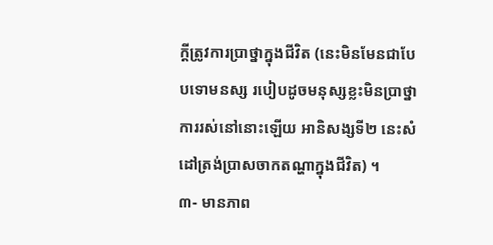ក្តីត្រូវការប្រាថ្នាក្នុងជីវិត (នេះមិនមែនជាបែបទោមនស្ស របៀបដូចមនុស្សខ្លះមិនប្រាថ្នាការរស់នៅនោះឡើយ អានិសង្សទី២ នេះសំដៅត្រង់ប្រាសចាកតណ្ហាក្នុងជីវិត) ។
៣- មានភាព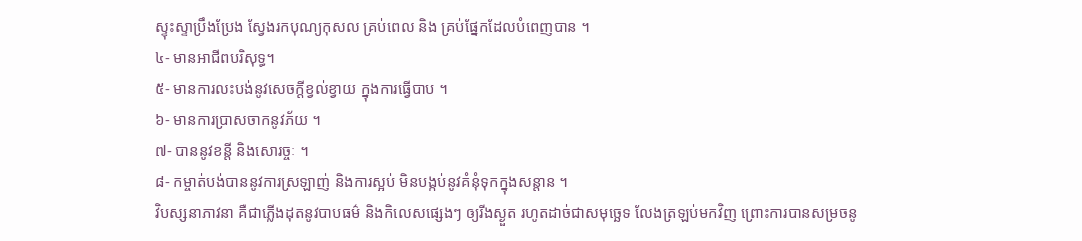ស្ទុះស្ទាប្រឹងប្រែង ស្វែងរកបុណ្យកុសល គ្រប់ពេល និង គ្រប់ផ្នែកដែលបំពេញបាន ។
៤- មានអាជីពបរិសុទ្ធ។
៥- មានការលះបង់នូវសេចក្តីខ្វល់ខ្វាយ ក្នុងការធ្វើបាប ។
៦- មានការប្រាសចាកនូវភ័យ ។
៧- បាននូវខន្តី និងសោរច្ចៈ ។
៨- កម្ចាត់បង់បាននូវការស្រឡាញ់ និងការស្អប់ មិនបង្កប់នូវគំនុំទុកក្នុងសន្តាន ។
វិបស្សនាភាវនា គឺជាភ្លើងដុតនូវបាបធម៌ និងកិលេសផ្សេងៗ ឲ្យរីងស្ងួត រហូតដាច់ជាសមុច្ឆេទ លែងត្រឡប់មកវិញ ព្រោះការបានសម្រចនូ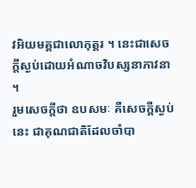វអិយមគ្គជាលោកុត្តរ ។ នេះជាសេចក្តីស្ងប់ដោយអំណាចវិបស្សនាភាវនា ។
រួមសេចក្តីថា ឧបសមៈ គឺសេចក្តីស្ងប់នេះ ជាគុណជាតិដែលចាំបា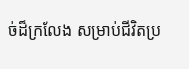ច់ដ៏ក្រលែង សម្រាប់ជីវិតប្រ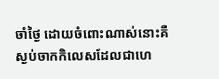ចាំថ្ងៃ ដោយចំពោះណាស់នោះគឺស្ងប់ចាកកិលេសដែលជាហេ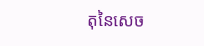តុនៃសេច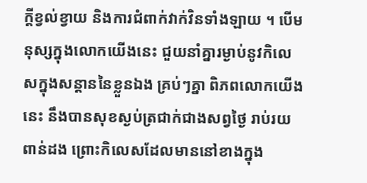ក្តីខ្វល់ខ្វាយ និងការជំពាក់វាក់វិនទាំងឡាយ ។ បើមនុស្សក្នុងលោកយើងនេះ ជួយនាំគ្នារម្ងាប់នូវកិលេសក្នុងសន្តាននៃខ្លួនឯង គ្រប់ៗគ្នា ពិភពលោកយើងនេះ នឹងបានសុខស្ងប់ត្រជាក់ជាងសព្វថ្ងៃ រាប់រយពាន់ដង ព្រោះកិលេសដែលមាននៅខាងក្នុង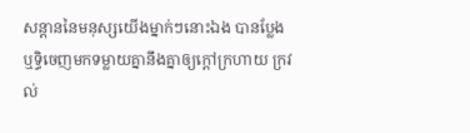សន្តាននៃមនុស្សយើងម្នាក់ៗនោះឯង បានប្លែងឬទិ្ធចេញមកទម្លាយគ្នានឹងគ្នាឲ្យក្តៅក្រហាយ ក្រវល់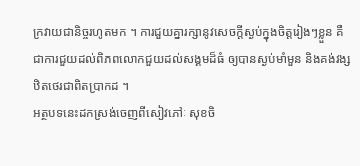ក្រវាយជានិច្ចរហូតមក ។ ការជួយគ្នារក្សានូវសេចក្តីស្ងប់ក្នុងចិត្តរៀងៗខ្លួន គឺជាការជួយដល់ពិភពលោកជួយដល់សង្គមដ៏ធំ ឲ្យបានស្ងប់មាំមួន និងគង់វង្សឋិតថេរជាពិតប្រាកដ ។
អត្ថបទនេះដកស្រង់ចេញពីសៀវភៅៈ សុខចិ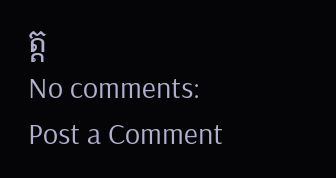ត្ត
No comments:
Post a Comment